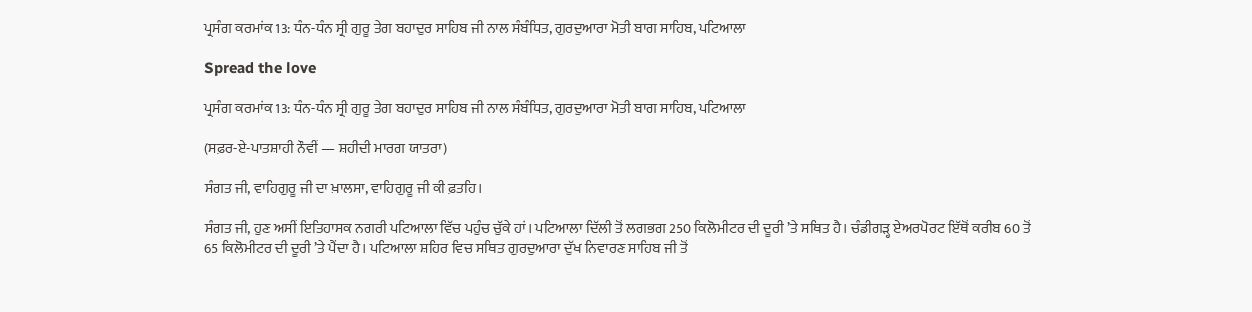ਪ੍ਰਸੰਗ ਕਰਮਾਂਕ 13: ਧੰਨ-ਧੰਨ ਸ੍ਰੀ ਗੁਰੂ ਤੇਗ ਬਹਾਦੁਰ ਸਾਹਿਬ ਜੀ ਨਾਲ ਸੰਬੰਧਿਤ, ਗੁਰਦੁਆਰਾ ਮੋਤੀ ਬਾਗ ਸਾਹਿਬ, ਪਟਿਆਲਾ

Spread the love

ਪ੍ਰਸੰਗ ਕਰਮਾਂਕ 13: ਧੰਨ-ਧੰਨ ਸ੍ਰੀ ਗੁਰੂ ਤੇਗ ਬਹਾਦੁਰ ਸਾਹਿਬ ਜੀ ਨਾਲ ਸੰਬੰਧਿਤ, ਗੁਰਦੁਆਰਾ ਮੋਤੀ ਬਾਗ ਸਾਹਿਬ, ਪਟਿਆਲਾ

(ਸਫ਼ਰ-ਏ-ਪਾਤਸ਼ਾਹੀ ਨੌਵੀਂ — ਸ਼ਹੀਦੀ ਮਾਰਗ ਯਾਤਰਾ)

ਸੰਗਤ ਜੀ, ਵਾਹਿਗੁਰੂ ਜੀ ਦਾ ਖ਼ਾਲਸਾ, ਵਾਹਿਗੁਰੂ ਜੀ ਕੀ ਫ਼ਤਹਿ।

ਸੰਗਤ ਜੀ, ਹੁਣ ਅਸੀਂ ਇਤਿਹਾਸਕ ਨਗਰੀ ਪਟਿਆਲਾ ਵਿੱਚ ਪਹੁੰਚ ਚੁੱਕੇ ਹਾਂ। ਪਟਿਆਲਾ ਦਿੱਲੀ ਤੋਂ ਲਗਭਗ 250 ਕਿਲੋਮੀਟਰ ਦੀ ਦੂਰੀ ’ਤੇ ਸਥਿਤ ਹੈ। ਚੰਡੀਗੜ੍ਹ ਏਅਰਪੋਰਟ ਇੱਥੋਂ ਕਰੀਬ 60 ਤੋਂ 65 ਕਿਲੋਮੀਟਰ ਦੀ ਦੂਰੀ ’ਤੇ ਪੈਂਦਾ ਹੈ। ਪਟਿਆਲਾ ਸ਼ਹਿਰ ਵਿਚ ਸਥਿਤ ਗੁਰਦੁਆਰਾ ਦੁੱਖ ਨਿਵਾਰਣ ਸਾਹਿਬ ਜੀ ਤੋਂ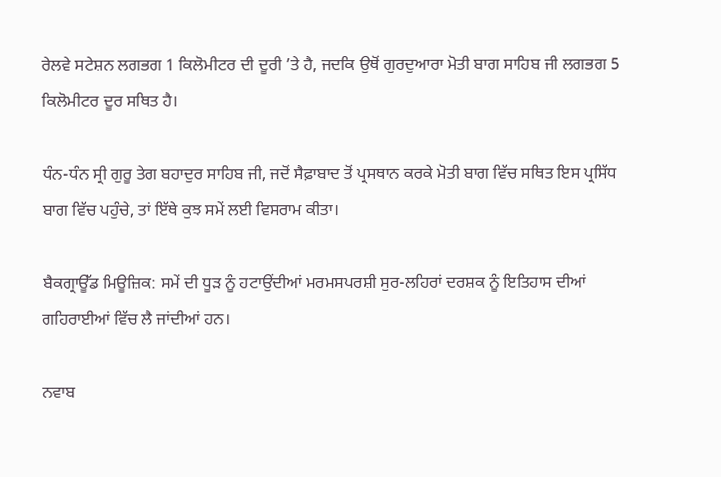ਰੇਲਵੇ ਸਟੇਸ਼ਨ ਲਗਭਗ 1 ਕਿਲੋਮੀਟਰ ਦੀ ਦੂਰੀ ’ਤੇ ਹੈ, ਜਦਕਿ ਉਥੋਂ ਗੁਰਦੁਆਰਾ ਮੋਤੀ ਬਾਗ ਸਾਹਿਬ ਜੀ ਲਗਭਗ 5 ਕਿਲੋਮੀਟਰ ਦੂਰ ਸਥਿਤ ਹੈ।

ਧੰਨ-ਧੰਨ ਸ੍ਰੀ ਗੁਰੂ ਤੇਗ ਬਹਾਦੁਰ ਸਾਹਿਬ ਜੀ, ਜਦੋਂ ਸੈਫ਼ਾਬਾਦ ਤੋਂ ਪ੍ਰਸਥਾਨ ਕਰਕੇ ਮੋਤੀ ਬਾਗ ਵਿੱਚ ਸਥਿਤ ਇਸ ਪ੍ਰਸਿੱਧ ਬਾਗ ਵਿੱਚ ਪਹੁੰਚੇ, ਤਾਂ ਇੱਥੇ ਕੁਝ ਸਮੇਂ ਲਈ ਵਿਸਰਾਮ ਕੀਤਾ।

ਬੈਕਗ੍ਰਾਊੱਡ ਮਿਊਜ਼ਿਕ: ਸਮੇਂ ਦੀ ਧੂੜ ਨੂੰ ਹਟਾਉਂਦੀਆਂ ਮਰਮਸਪਰਸ਼ੀ ਸੁਰ-ਲਹਿਰਾਂ ਦਰਸ਼ਕ ਨੂੰ ਇਤਿਹਾਸ ਦੀਆਂ ਗਹਿਰਾਈਆਂ ਵਿੱਚ ਲੈ ਜਾਂਦੀਆਂ ਹਨ।

ਨਵਾਬ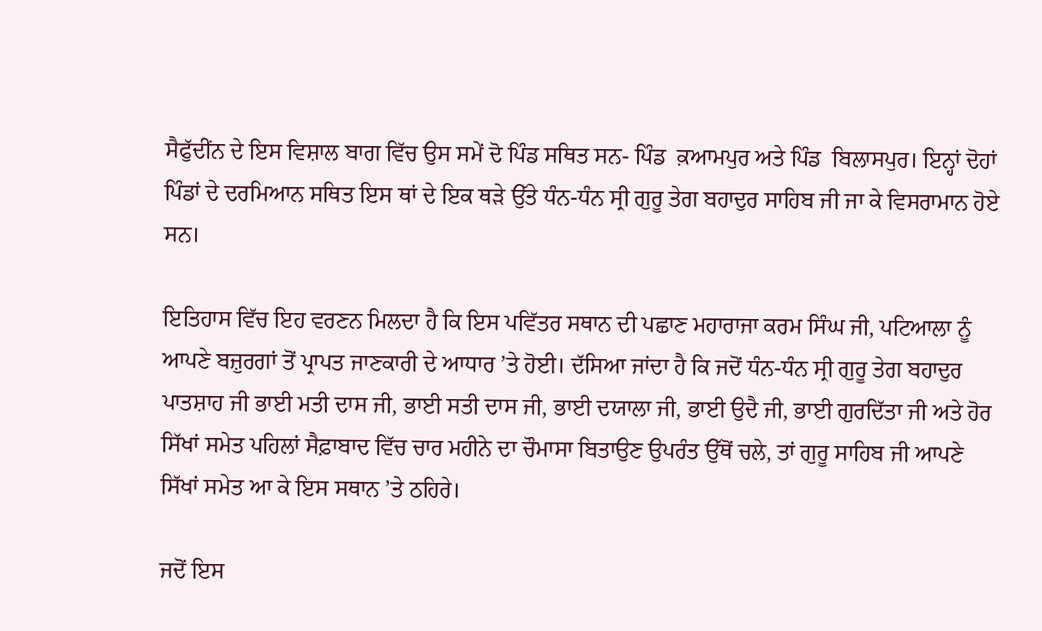ਸੈਫੁੱਦੀਂਨ ਦੇ ਇਸ ਵਿਸ਼ਾਲ ਬਾਗ ਵਿੱਚ ਉਸ ਸਮੇਂ ਦੋ ਪਿੰਡ ਸਥਿਤ ਸਨ- ਪਿੰਡ  ਕ਼ਆਮਪੁਰ ਅਤੇ ਪਿੰਡ  ਬਿਲਾਸਪੁਰ। ਇਨ੍ਹਾਂ ਦੋਹਾਂ ਪਿੰਡਾਂ ਦੇ ਦਰਮਿਆਨ ਸਥਿਤ ਇਸ ਥਾਂ ਦੇ ਇਕ ਥੜੇ ਉੱਤੇ ਧੰਨ-ਧੰਨ ਸ੍ਰੀ ਗੁਰੂ ਤੇਗ ਬਹਾਦੁਰ ਸਾਹਿਬ ਜੀ ਜਾ ਕੇ ਵਿਸਰਾਮਾਨ ਹੋਏ ਸਨ।

ਇਤਿਹਾਸ ਵਿੱਚ ਇਹ ਵਰਣਨ ਮਿਲਦਾ ਹੈ ਕਿ ਇਸ ਪਵਿੱਤਰ ਸਥਾਨ ਦੀ ਪਛਾਣ ਮਹਾਰਾਜਾ ਕਰਮ ਸਿੰਘ ਜੀ, ਪਟਿਆਲਾ ਨੂੰ ਆਪਣੇ ਬਜ਼ੁਰਗਾਂ ਤੋਂ ਪ੍ਰਾਪਤ ਜਾਣਕਾਰੀ ਦੇ ਆਧਾਰ ’ਤੇ ਹੋਈ। ਦੱਸਿਆ ਜਾਂਦਾ ਹੈ ਕਿ ਜਦੋਂ ਧੰਨ-ਧੰਨ ਸ੍ਰੀ ਗੁਰੂ ਤੇਗ ਬਹਾਦੁਰ ਪਾਤਸ਼ਾਹ ਜੀ ਭਾਈ ਮਤੀ ਦਾਸ ਜੀ, ਭਾਈ ਸਤੀ ਦਾਸ ਜੀ, ਭਾਈ ਦਯਾਲਾ ਜੀ, ਭਾਈ ਉਦੈ ਜੀ, ਭਾਈ ਗੁਰਦਿੱਤਾ ਜੀ ਅਤੇ ਹੋਰ ਸਿੱਖਾਂ ਸਮੇਤ ਪਹਿਲਾਂ ਸੈਫ਼ਾਬਾਦ ਵਿੱਚ ਚਾਰ ਮਹੀਨੇ ਦਾ ਚੌਮਾਸਾ ਬਿਤਾਉਣ ਉਪਰੰਤ ਉੱਥੋਂ ਚਲੇ, ਤਾਂ ਗੁਰੂ ਸਾਹਿਬ ਜੀ ਆਪਣੇ ਸਿੱਖਾਂ ਸਮੇਤ ਆ ਕੇ ਇਸ ਸਥਾਨ ’ਤੇ ਠਹਿਰੇ।

ਜਦੋਂ ਇਸ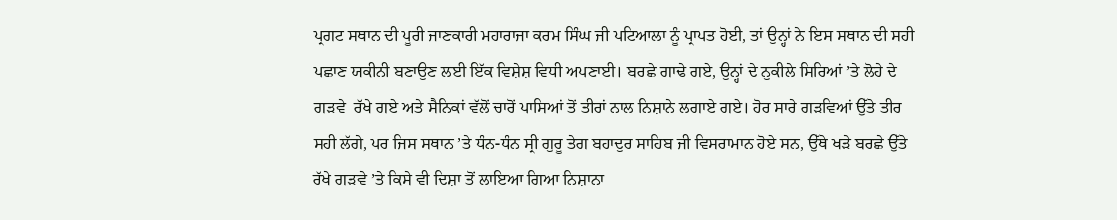ਪ੍ਰਗਟ ਸਥਾਨ ਦੀ ਪੂਰੀ ਜਾਣਕਾਰੀ ਮਹਾਰਾਜਾ ਕਰਮ ਸਿੰਘ ਜੀ ਪਟਿਆਲਾ ਨੂੰ ਪ੍ਰਾਪਤ ਹੋਈ, ਤਾਂ ਉਨ੍ਹਾਂ ਨੇ ਇਸ ਸਥਾਨ ਦੀ ਸਹੀ ਪਛਾਣ ਯਕੀਨੀ ਬਣਾਉਣ ਲਈ ਇੱਕ ਵਿਸ਼ੇਸ਼ ਵਿਧੀ ਅਪਣਾਈ। ਬਰਛੇ ਗਾਢੇ ਗਏ, ਉਨ੍ਹਾਂ ਦੇ ਨੁਕੀਲੇ ਸਿਰਿਆਂ ’ਤੇ ਲੋਹੇ ਦੇ ਗੜਵੇ  ਰੱਖੇ ਗਏ ਅਤੇ ਸੈਨਿਕਾਂ ਵੱਲੋਂ ਚਾਰੋਂ ਪਾਸਿਆਂ ਤੋਂ ਤੀਰਾਂ ਨਾਲ ਨਿਸ਼ਾਨੇ ਲਗਾਏ ਗਏ। ਹੋਰ ਸਾਰੇ ਗੜਵਿਆਂ ਉੱਤੇ ਤੀਰ ਸਹੀ ਲੱਗੇ, ਪਰ ਜਿਸ ਸਥਾਨ ’ਤੇ ਧੰਨ-ਧੰਨ ਸ੍ਰੀ ਗੁਰੂ ਤੇਗ ਬਹਾਦੁਰ ਸਾਹਿਬ ਜੀ ਵਿਸਰਾਮਾਨ ਹੋਏ ਸਨ, ਉੱਥੇ ਖੜੇ ਬਰਛੇ ਉੱਤੇ ਰੱਖੇ ਗੜਵੇ ’ਤੇ ਕਿਸੇ ਵੀ ਦਿਸ਼ਾ ਤੋਂ ਲਾਇਆ ਗਿਆ ਨਿਸ਼ਾਨਾ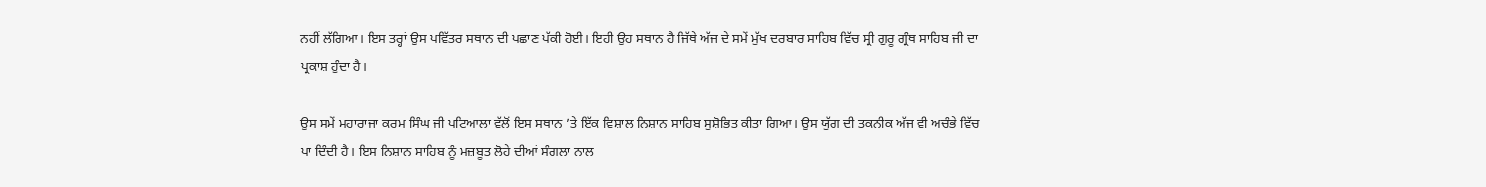ਨਹੀਂ ਲੱਗਿਆ। ਇਸ ਤਰ੍ਹਾਂ ਉਸ ਪਵਿੱਤਰ ਸਥਾਨ ਦੀ ਪਛਾਣ ਪੱਕੀ ਹੋਈ। ਇਹੀ ਉਹ ਸਥਾਨ ਹੈ ਜਿੱਥੇ ਅੱਜ ਦੇ ਸਮੇਂ ਮੁੱਖ ਦਰਬਾਰ ਸਾਹਿਬ ਵਿੱਚ ਸ੍ਰੀ ਗੁਰੂ ਗ੍ਰੰਥ ਸਾਹਿਬ ਜੀ ਦਾ ਪ੍ਰਕਾਸ਼ ਹੁੰਦਾ ਹੈ।

ਉਸ ਸਮੇਂ ਮਹਾਰਾਜਾ ਕਰਮ ਸਿੰਘ ਜੀ ਪਟਿਆਲਾ ਵੱਲੋਂ ਇਸ ਸਥਾਨ ’ਤੇ ਇੱਕ ਵਿਸ਼ਾਲ ਨਿਸ਼ਾਨ ਸਾਹਿਬ ਸੁਸ਼ੋਭਿਤ ਕੀਤਾ ਗਿਆ। ਉਸ ਯੁੱਗ ਦੀ ਤਕਨੀਕ ਅੱਜ ਵੀ ਅਚੰਭੇ ਵਿੱਚ ਪਾ ਦਿੰਦੀ ਹੈ। ਇਸ ਨਿਸ਼ਾਨ ਸਾਹਿਬ ਨੂੰ ਮਜ਼ਬੂਤ ਲੋਹੇ ਦੀਆਂ ਸੰਗਲਾ ਨਾਲ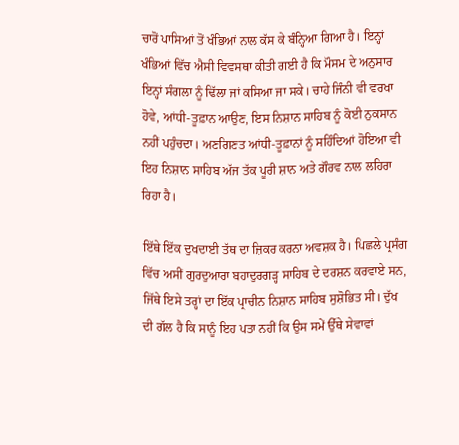ਚਾਰੋਂ ਪਾਸਿਆਂ ਤੋਂ ਖੰਭਿਆਂ ਨਾਲ ਕੱਸ ਕੇ ਬੰਨ੍ਹਿਆ ਗਿਆ ਹੈ। ਇਨ੍ਹਾਂ ਖੰਭਿਆਂ ਵਿੱਚ ਐਸੀ ਵਿਵਸਥਾ ਕੀਤੀ ਗਈ ਹੈ ਕਿ ਮੌਸਮ ਦੇ ਅਨੁਸਾਰ ਇਨ੍ਹਾਂ ਸੰਗਲਾ ਨੂੰ ਢਿੱਲਾ ਜਾਂ ਕਸਿਆ ਜਾ ਸਕੇ। ਚਾਹੇ ਜਿੰਨੀ ਵੀ ਵਰਖਾ ਹੋਵੇ, ਆਂਧੀ-ਤੂਫ਼ਾਨ ਆਉਣ, ਇਸ ਨਿਸ਼ਾਨ ਸਾਹਿਬ ਨੂੰ ਕੋਈ ਨੁਕਸਾਨ ਨਹੀਂ ਪਹੁੰਚਦਾ। ਅਣਗਿਣਤ ਆਂਧੀ-ਤੂਫ਼ਾਨਾਂ ਨੂੰ ਸਹਿੰਦਿਆਂ ਹੋਇਆ ਵੀ ਇਹ ਨਿਸ਼ਾਨ ਸਾਹਿਬ ਅੱਜ ਤੱਕ ਪੂਰੀ ਸ਼ਾਨ ਅਤੇ ਗੌਰਵ ਨਾਲ ਲਹਿਰਾ ਰਿਹਾ ਹੈ।

ਇੱਥੇ ਇੱਕ ਦੁਖਦਾਈ ਤੱਥ ਦਾ ਜ਼ਿਕਰ ਕਰਨਾ ਅਵਸ਼ਕ ਹੈ। ਪਿਛਲੇ ਪ੍ਰਸੰਗ ਵਿੱਚ ਅਸੀਂ ਗੁਰਦੁਆਰਾ ਬਹਾਦੁਰਗੜ੍ਹ ਸਾਹਿਬ ਦੇ ਦਰਸ਼ਨ ਕਰਵਾਏ ਸਨ, ਜਿੱਥੇ ਇਸੇ ਤਰ੍ਹਾਂ ਦਾ ਇੱਕ ਪ੍ਰਾਚੀਨ ਨਿਸ਼ਾਨ ਸਾਹਿਬ ਸੁਸ਼ੋਭਿਤ ਸੀ। ਦੁੱਖ ਦੀ ਗੱਲ ਹੈ ਕਿ ਸਾਨੂੰ ਇਹ ਪਤਾ ਨਹੀਂ ਕਿ ਉਸ ਸਮੇਂ ਉੱਥੇ ਸੇਵਾਵਾਂ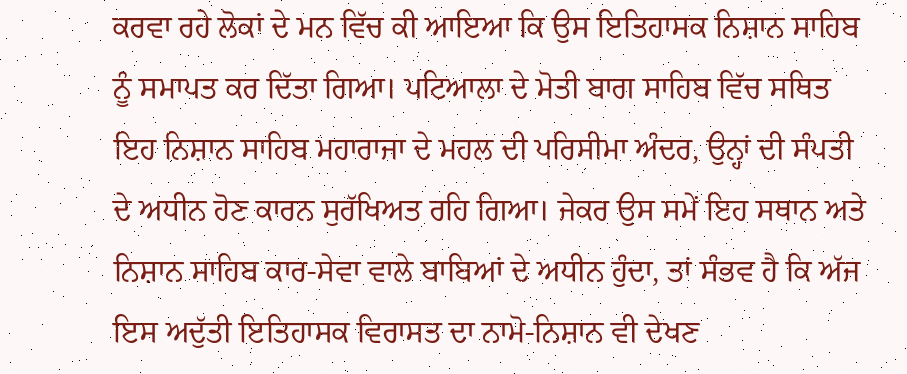ਕਰਵਾ ਰਹੇ ਲੋਕਾਂ ਦੇ ਮਨ ਵਿੱਚ ਕੀ ਆਇਆ ਕਿ ਉਸ ਇਤਿਹਾਸਕ ਨਿਸ਼ਾਨ ਸਾਹਿਬ ਨੂੰ ਸਮਾਪਤ ਕਰ ਦਿੱਤਾ ਗਿਆ। ਪਟਿਆਲਾ ਦੇ ਮੋਤੀ ਬਾਗ ਸਾਹਿਬ ਵਿੱਚ ਸਥਿਤ ਇਹ ਨਿਸ਼ਾਨ ਸਾਹਿਬ ਮਹਾਰਾਜਾ ਦੇ ਮਹਲ ਦੀ ਪਰਿਸੀਮਾ ਅੰਦਰ, ਉਨ੍ਹਾਂ ਦੀ ਸੰਪਤੀ ਦੇ ਅਧੀਨ ਹੋਣ ਕਾਰਨ ਸੁਰੱਖਿਅਤ ਰਹਿ ਗਿਆ। ਜੇਕਰ ਉਸ ਸਮੇਂ ਇਹ ਸਥਾਨ ਅਤੇ ਨਿਸ਼ਾਨ ਸਾਹਿਬ ਕਾਰ-ਸੇਵਾ ਵਾਲੇ ਬਾਬਿਆਂ ਦੇ ਅਧੀਨ ਹੁੰਦਾ, ਤਾਂ ਸੰਭਵ ਹੈ ਕਿ ਅੱਜ ਇਸ ਅਦੁੱਤੀ ਇਤਿਹਾਸਕ ਵਿਰਾਸਤ ਦਾ ਨਾਮੋ-ਨਿਸ਼ਾਨ ਵੀ ਦੇਖਣ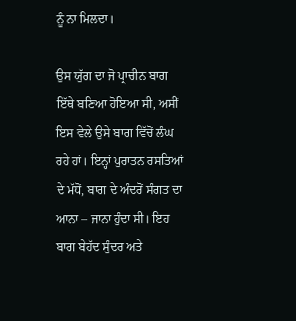ਨੂੰ ਨਾ ਮਿਲਦਾ।

ਉਸ ਯੁੱਗ ਦਾ ਜੋ ਪ੍ਰਾਚੀਨ ਬਾਗ ਇੱਥੇ ਬਣਿਆ ਹੋਇਆ ਸੀ, ਅਸੀਂ ਇਸ ਵੇਲੇ ਉਸੇ ਬਾਗ ਵਿੱਚੋਂ ਲੰਘ ਰਹੇ ਹਾਂ। ਇਨ੍ਹਾਂ ਪੁਰਾਤਨ ਰਸਤਿਆਂ ਦੇ ਮੱਧੋਂ, ਬਾਗ ਦੇ ਅੰਦਰੋਂ ਸੰਗਤ ਦਾ ਆਨਾ – ਜਾਨਾ ਹੁੰਦਾ ਸੀ। ਇਹ ਬਾਗ ਬੇਹੱਦ ਸੁੰਦਰ ਅਤੇ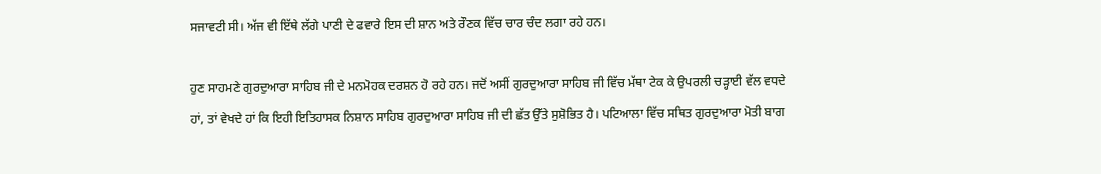ਸਜਾਵਟੀ ਸੀ। ਅੱਜ ਵੀ ਇੱਥੇ ਲੱਗੇ ਪਾਣੀ ਦੇ ਫਵਾਰੇ ਇਸ ਦੀ ਸ਼ਾਨ ਅਤੇ ਰੌਣਕ ਵਿੱਚ ਚਾਰ ਚੰਦ ਲਗਾ ਰਹੇ ਹਨ।

ਹੁਣ ਸਾਹਮਣੇ ਗੁਰਦੁਆਰਾ ਸਾਹਿਬ ਜੀ ਦੇ ਮਨਮੋਹਕ ਦਰਸ਼ਨ ਹੋ ਰਹੇ ਹਨ। ਜਦੋਂ ਅਸੀਂ ਗੁਰਦੁਆਰਾ ਸਾਹਿਬ ਜੀ ਵਿੱਚ ਮੱਥਾ ਟੇਕ ਕੇ ਉਪਰਲੀ ਚੜ੍ਹਾਈ ਵੱਲ ਵਧਦੇ ਹਾਂ, ਤਾਂ ਵੇਖਦੇ ਹਾਂ ਕਿ ਇਹੀ ਇਤਿਹਾਸਕ ਨਿਸ਼ਾਨ ਸਾਹਿਬ ਗੁਰਦੁਆਰਾ ਸਾਹਿਬ ਜੀ ਦੀ ਛੱਤ ਉੱਤੇ ਸੁਸ਼ੋਭਿਤ ਹੈ। ਪਟਿਆਲਾ ਵਿੱਚ ਸਥਿਤ ਗੁਰਦੁਆਰਾ ਮੋਤੀ ਬਾਗ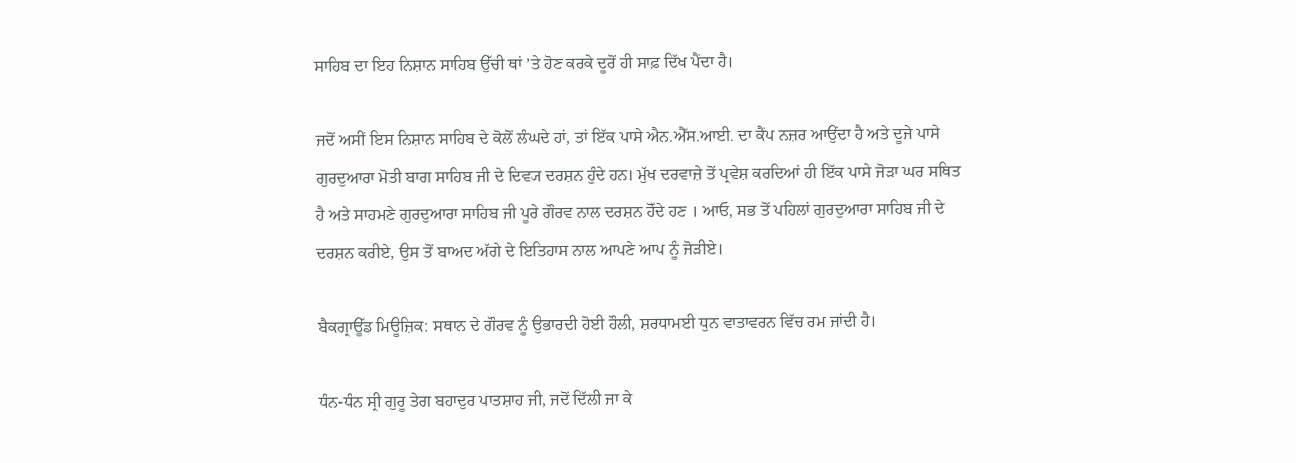ਸਾਹਿਬ ਦਾ ਇਹ ਨਿਸ਼ਾਨ ਸਾਹਿਬ ਉੱਚੀ ਥਾਂ ’ਤੇ ਹੋਣ ਕਰਕੇ ਦੂਰੋਂ ਹੀ ਸਾਫ਼ ਦਿੱਖ ਪੈਂਦਾ ਹੈ।

ਜਦੋਂ ਅਸੀਂ ਇਸ ਨਿਸ਼ਾਨ ਸਾਹਿਬ ਦੇ ਕੋਲੋਂ ਲੰਘਦੇ ਹਾਂ, ਤਾਂ ਇੱਕ ਪਾਸੇ ਐਨ.ਐੱਸ.ਆਈ. ਦਾ ਕੈਂਪ ਨਜ਼ਰ ਆਉਂਦਾ ਹੈ ਅਤੇ ਦੂਜੇ ਪਾਸੇ ਗੁਰਦੁਆਰਾ ਮੋਤੀ ਬਾਗ ਸਾਹਿਬ ਜੀ ਦੇ ਦਿਵ੍ਯ ਦਰਸ਼ਨ ਹੁੰਦੇ ਹਨ। ਮੁੱਖ ਦਰਵਾਜ਼ੇ ਤੋਂ ਪ੍ਰਵੇਸ਼ ਕਰਦਿਆਂ ਹੀ ਇੱਕ ਪਾਸੇ ਜੋੜਾ ਘਰ ਸਥਿਤ ਹੈ ਅਤੇ ਸਾਹਮਣੇ ਗੁਰਦੁਆਰਾ ਸਾਹਿਬ ਜੀ ਪੂਰੇ ਗੌਰਵ ਨਾਲ ਦਰਸ਼ਨ ਹੋੱਦੇ ਹਣ । ਆਓ, ਸਭ ਤੋਂ ਪਹਿਲਾਂ ਗੁਰਦੁਆਰਾ ਸਾਹਿਬ ਜੀ ਦੇ ਦਰਸ਼ਨ ਕਰੀਏ, ਉਸ ਤੋਂ ਬਾਅਦ ਅੱਗੇ ਦੇ ਇਤਿਹਾਸ ਨਾਲ ਆਪਣੇ ਆਪ ਨੂੰ ਜੋੜੀਏ।

ਬੈਕਗ੍ਰਾਊੱਡ ਮਿਊਜ਼ਿਕ: ਸਥਾਨ ਦੇ ਗੌਰਵ ਨੂੰ ਉਭਾਰਦੀ ਹੋਈ ਹੌਲੀ, ਸ਼ਰਧਾਮਈ ਧੁਨ ਵਾਤਾਵਰਨ ਵਿੱਚ ਰਮ ਜਾਂਦੀ ਹੈ।

ਧੰਨ-ਧੰਨ ਸ੍ਰੀ ਗੁਰੂ ਤੇਗ ਬਹਾਦੁਰ ਪਾਤਸ਼ਾਹ ਜੀ, ਜਦੋਂ ਦਿੱਲੀ ਜਾ ਕੇ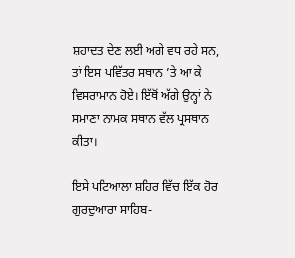ਸ਼ਹਾਦਤ ਦੇਣ ਲਈ ਅਗੇ ਵਧ ਰਹੇ ਸਨ, ਤਾਂ ਇਸ ਪਵਿੱਤਰ ਸਥਾਨ ’ਤੇ ਆ ਕੇ ਵਿਸਰਾਮਾਨ ਹੋਏ। ਇੱਥੋਂ ਅੱਗੇ ਉਨ੍ਹਾਂ ਨੇ ਸਮਾਣਾ ਨਾਮਕ ਸਥਾਨ ਵੱਲ ਪ੍ਰਸਥਾਨ ਕੀਤਾ।

ਇਸੇ ਪਟਿਆਲਾ ਸ਼ਹਿਰ ਵਿੱਚ ਇੱਕ ਹੋਰ ਗੁਰਦੁਆਰਾ ਸਾਹਿਬ-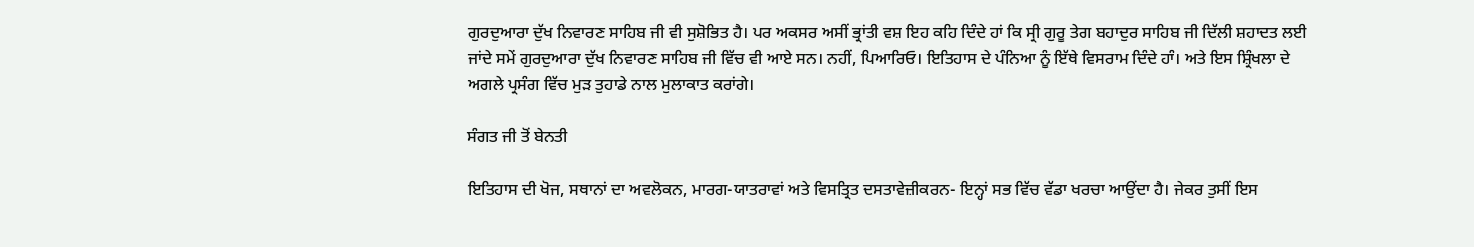ਗੁਰਦੁਆਰਾ ਦੁੱਖ ਨਿਵਾਰਣ ਸਾਹਿਬ ਜੀ ਵੀ ਸੁਸ਼ੋਭਿਤ ਹੈ। ਪਰ ਅਕਸਰ ਅਸੀਂ ਭ੍ਰਾਂਤੀ ਵਸ਼ ਇਹ ਕਹਿ ਦਿੰਦੇ ਹਾਂ ਕਿ ਸ੍ਰੀ ਗੁਰੂ ਤੇਗ ਬਹਾਦੁਰ ਸਾਹਿਬ ਜੀ ਦਿੱਲੀ ਸ਼ਹਾਦਤ ਲਈ ਜਾਂਦੇ ਸਮੇਂ ਗੁਰਦੁਆਰਾ ਦੁੱਖ ਨਿਵਾਰਣ ਸਾਹਿਬ ਜੀ ਵਿੱਚ ਵੀ ਆਏ ਸਨ। ਨਹੀਂ, ਪਿਆਰਿਓ। ਇਤਿਹਾਸ ਦੇ ਪੰਨਿਆ ਨੂੰ ਇੱਥੇ ਵਿਸਰਾਮ ਦਿੰਦੇ ਹਾੰ। ਅਤੇ ਇਸ ਸ਼੍ਰਿੰਖਲਾ ਦੇ ਅਗਲੇ ਪ੍ਰਸੰਗ ਵਿੱਚ ਮੁੜ ਤੁਹਾਡੇ ਨਾਲ ਮੁਲਾਕਾਤ ਕਰਾਂਗੇ।

ਸੰਗਤ ਜੀ ਤੋਂ ਬੇਨਤੀ

ਇਤਿਹਾਸ ਦੀ ਖੋਜ, ਸਥਾਨਾਂ ਦਾ ਅਵਲੋਕਨ, ਮਾਰਗ-ਯਾਤਰਾਵਾਂ ਅਤੇ ਵਿਸਤ੍ਰਿਤ ਦਸਤਾਵੇਜ਼ੀਕਰਨ- ਇਨ੍ਹਾਂ ਸਭ ਵਿੱਚ ਵੱਡਾ ਖਰਚਾ ਆਉਂਦਾ ਹੈ। ਜੇਕਰ ਤੁਸੀਂ ਇਸ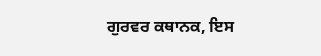ਗੁਰਵਰ ਕਥਾਨਕ, ਇਸ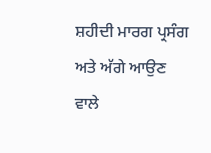ਸ਼ਹੀਦੀ ਮਾਰਗ ਪ੍ਰਸੰਗ ਅਤੇ ਅੱਗੇ ਆਉਣ ਵਾਲੇ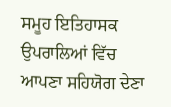ਸਮੂਹ ਇਤਿਹਾਸਕ ਉਪਰਾਲਿਆਂ ਵਿੱਚ ਆਪਣਾ ਸਹਿਯੋਗ ਦੇਣਾ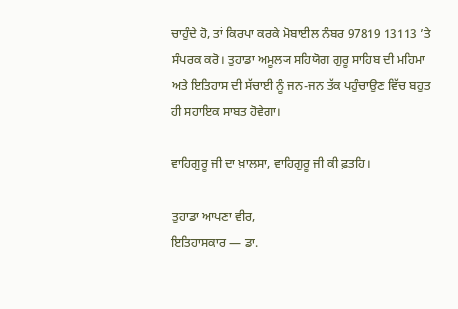ਚਾਹੁੰਦੇ ਹੋ, ਤਾਂ ਕਿਰਪਾ ਕਰਕੇ ਮੋਬਾਈਲ ਨੰਬਰ 97819 13113 ’ਤੇ ਸੰਪਰਕ ਕਰੋ। ਤੁਹਾਡਾ ਅਮੂਲ੍ਯ ਸਹਿਯੋਗ ਗੁਰੂ ਸਾਹਿਬ ਦੀ ਮਹਿਮਾ ਅਤੇ ਇਤਿਹਾਸ ਦੀ ਸੱਚਾਈ ਨੂੰ ਜਨ-ਜਨ ਤੱਕ ਪਹੁੰਚਾਉਣ ਵਿੱਚ ਬਹੁਤ ਹੀ ਸਹਾਇਕ ਸਾਬਤ ਹੋਵੇਗਾ।

ਵਾਹਿਗੁਰੂ ਜੀ ਦਾ ਖ਼ਾਲਸਾ, ਵਾਹਿਗੁਰੂ ਜੀ ਕੀ ਫ਼ਤਹਿ।

ਤੁਹਾਡਾ ਆਪਣਾ ਵੀਰ,
ਇਤਿਹਾਸਕਾਰ — ਡਾ.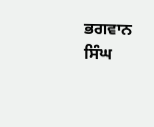ਭਗਵਾਨ ਸਿੰਘ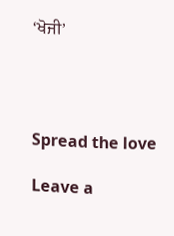‘ਖੋਜੀ’




Spread the love

Leave a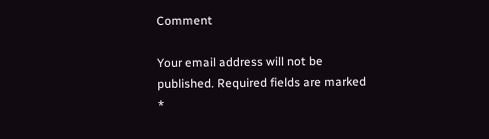Comment

Your email address will not be published. Required fields are marked *